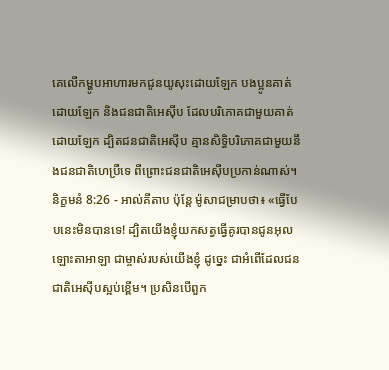គេលើកម្ហូបអាហារមកជូនយូសុះដោយឡែក បងប្អូនគាត់ដោយឡែក និងជនជាតិអេស៊ីប ដែលបរិភោគជាមួយគាត់ដោយឡែក ដ្បិតជនជាតិអេស៊ីប គ្មានសិទ្ធិបរិភោគជាមួយនឹងជនជាតិហេប្រឺទេ ពីព្រោះជនជាតិអេស៊ីបប្រកាន់ណាស់។
និក្ខមនំ 8:26 - អាល់គីតាប ប៉ុន្តែ ម៉ូសាជម្រាបថា៖ «ធ្វើបែបនេះមិនបានទេ! ដ្បិតយើងខ្ញុំយកសត្វធ្វើគូរបានជូនអុលឡោះតាអាឡា ជាម្ចាស់របស់យើងខ្ញុំ ដូច្នេះ ជាអំពើដែលជនជាតិអេស៊ីបស្អប់ខ្ពើម។ ប្រសិនបើពួក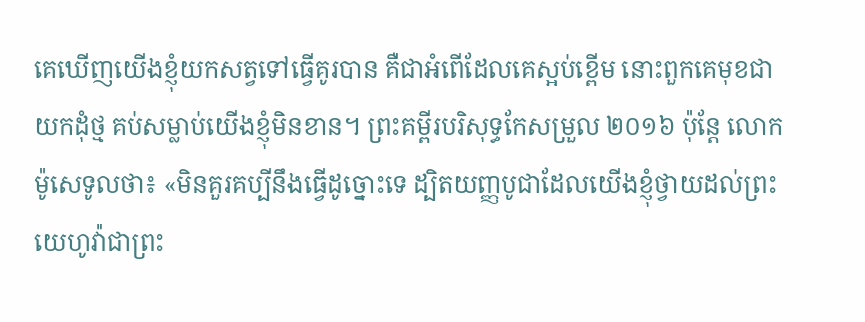គេឃើញយើងខ្ញុំយកសត្វទៅធ្វើគូរបាន គឺជាអំពើដែលគេស្អប់ខ្ពើម នោះពួកគេមុខជាយកដុំថ្ម គប់សម្លាប់យើងខ្ញុំមិនខាន។ ព្រះគម្ពីរបរិសុទ្ធកែសម្រួល ២០១៦ ប៉ុន្ដែ លោកម៉ូសេទូលថា៖ «មិនគួរគប្បីនឹងធ្វើដូច្នោះទេ ដ្បិតយញ្ញបូជាដែលយើងខ្ញុំថ្វាយដល់ព្រះយេហូវ៉ាជាព្រះ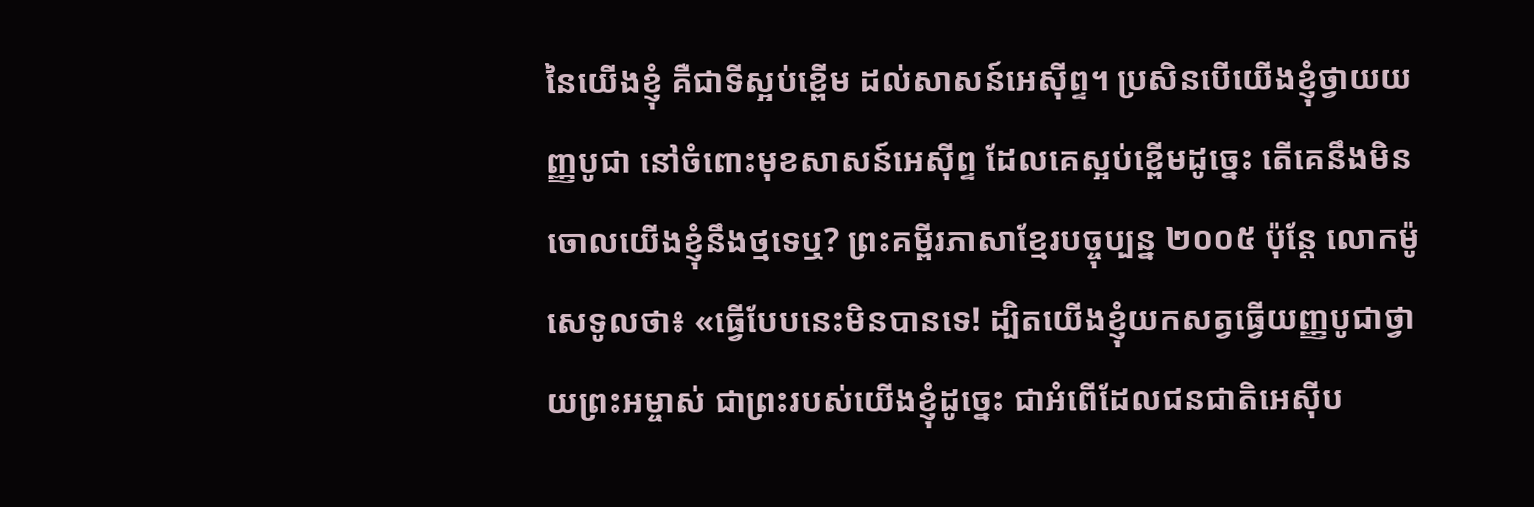នៃយើងខ្ញុំ គឺជាទីស្អប់ខ្ពើម ដល់សាសន៍អេស៊ីព្ទ។ ប្រសិនបើយើងខ្ញុំថ្វាយយញ្ញបូជា នៅចំពោះមុខសាសន៍អេស៊ីព្ទ ដែលគេស្អប់ខ្ពើមដូច្នេះ តើគេនឹងមិនចោលយើងខ្ញុំនឹងថ្មទេឬ? ព្រះគម្ពីរភាសាខ្មែរបច្ចុប្បន្ន ២០០៥ ប៉ុន្តែ លោកម៉ូសេទូលថា៖ «ធ្វើបែបនេះមិនបានទេ! ដ្បិតយើងខ្ញុំយកសត្វធ្វើយញ្ញបូជាថ្វាយព្រះអម្ចាស់ ជាព្រះរបស់យើងខ្ញុំដូច្នេះ ជាអំពើដែលជនជាតិអេស៊ីប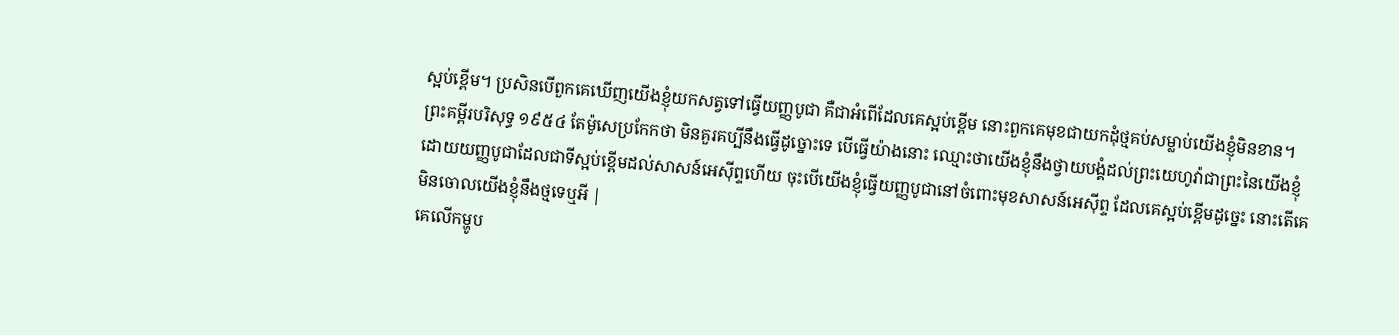ស្អប់ខ្ពើម។ ប្រសិនបើពួកគេឃើញយើងខ្ញុំយកសត្វទៅធ្វើយញ្ញបូជា គឺជាអំពើដែលគេស្អប់ខ្ពើម នោះពួកគេមុខជាយកដុំថ្មគប់សម្លាប់យើងខ្ញុំមិនខាន។ ព្រះគម្ពីរបរិសុទ្ធ ១៩៥៤ តែម៉ូសេប្រកែកថា មិនគួរគប្បីនឹងធ្វើដូច្នោះទេ បើធ្វើយ៉ាងនោះ ឈ្មោះថាយើងខ្ញុំនឹងថ្វាយបង្គំដល់ព្រះយេហូវ៉ាជាព្រះនៃយើងខ្ញុំ ដោយយញ្ញបូជាដែលជាទីស្អប់ខ្ពើមដល់សាសន៍អេស៊ីព្ទហើយ ចុះបើយើងខ្ញុំធ្វើយញ្ញបូជានៅចំពោះមុខសាសន៍អេស៊ីព្ទ ដែលគេស្អប់ខ្ពើមដូច្នេះ នោះតើគេមិនចោលយើងខ្ញុំនឹងថ្មទេឬអី |
គេលើកម្ហូប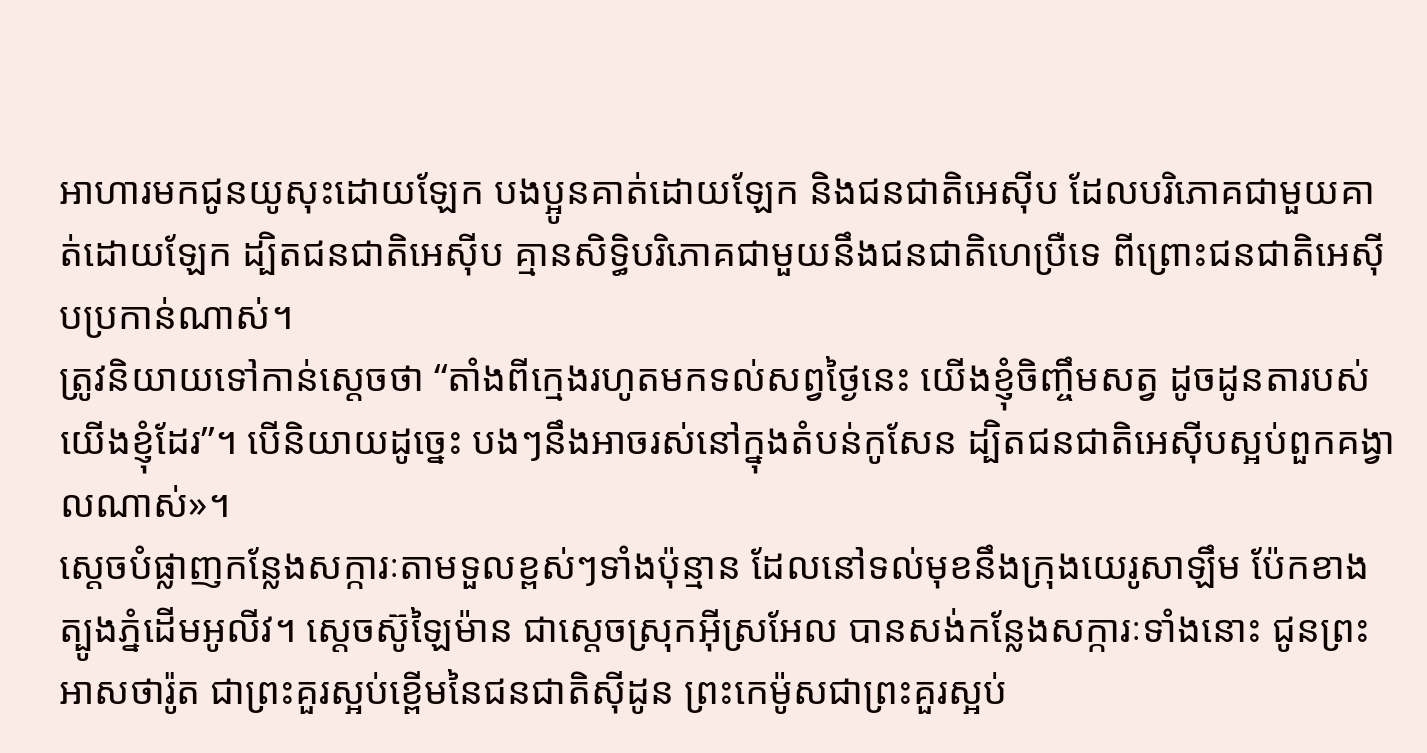អាហារមកជូនយូសុះដោយឡែក បងប្អូនគាត់ដោយឡែក និងជនជាតិអេស៊ីប ដែលបរិភោគជាមួយគាត់ដោយឡែក ដ្បិតជនជាតិអេស៊ីប គ្មានសិទ្ធិបរិភោគជាមួយនឹងជនជាតិហេប្រឺទេ ពីព្រោះជនជាតិអេស៊ីបប្រកាន់ណាស់។
ត្រូវនិយាយទៅកាន់ស្តេចថា “តាំងពីក្មេងរហូតមកទល់សព្វថ្ងៃនេះ យើងខ្ញុំចិញ្ចឹមសត្វ ដូចដូនតារបស់យើងខ្ញុំដែរ”។ បើនិយាយដូច្នេះ បងៗនឹងអាចរស់នៅក្នុងតំបន់កូសែន ដ្បិតជនជាតិអេស៊ីបស្អប់ពួកគង្វាលណាស់»។
ស្តេចបំផ្លាញកន្លែងសក្ការៈតាមទួលខ្ពស់ៗទាំងប៉ុន្មាន ដែលនៅទល់មុខនឹងក្រុងយេរូសាឡឹម ប៉ែកខាងត្បូងភ្នំដើមអូលីវ។ ស្តេចស៊ូឡៃម៉ាន ជាស្តេចស្រុកអ៊ីស្រអែល បានសង់កន្លែងសក្ការៈទាំងនោះ ជូនព្រះអាសថារ៉ូត ជាព្រះគួរស្អប់ខ្ពើមនៃជនជាតិស៊ីដូន ព្រះកេម៉ូសជាព្រះគួរស្អប់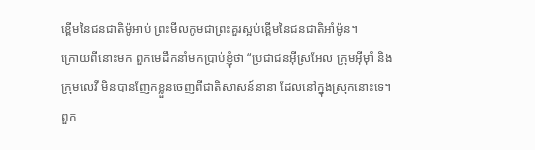ខ្ពើមនៃជនជាតិម៉ូអាប់ ព្រះមីលកូមជាព្រះគួរស្អប់ខ្ពើមនៃជនជាតិអាំម៉ូន។
ក្រោយពីនោះមក ពួកមេដឹកនាំមកប្រាប់ខ្ញុំថា “ប្រជាជនអ៊ីស្រអែល ក្រុមអ៊ីមុាំ និងក្រុមលេវី មិនបានញែកខ្លួនចេញពីជាតិសាសន៍នានា ដែលនៅក្នុងស្រុកនោះទេ។ ពួក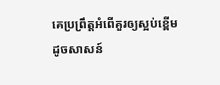គេប្រព្រឹត្តអំពើគួរឲ្យស្អប់ខ្ពើមដូចសាសន៍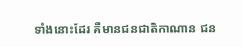ទាំងនោះដែរ គឺមានជនជាតិកាណាន ជន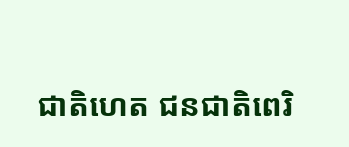ជាតិហេត ជនជាតិពេរិ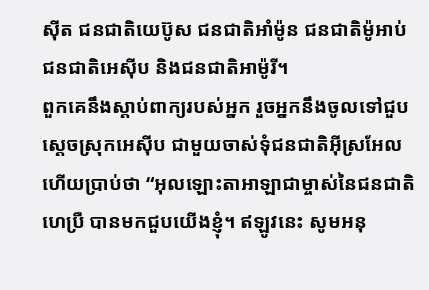ស៊ីត ជនជាតិយេប៊ូស ជនជាតិអាំម៉ូន ជនជាតិម៉ូអាប់ ជនជាតិអេស៊ីប និងជនជាតិអាម៉ូរី។
ពួកគេនឹងស្តាប់ពាក្យរបស់អ្នក រួចអ្នកនឹងចូលទៅជួបស្តេចស្រុកអេស៊ីប ជាមួយចាស់ទុំជនជាតិអ៊ីស្រអែល ហើយប្រាប់ថា “អុលឡោះតាអាឡាជាម្ចាស់នៃជនជាតិហេប្រឺ បានមកជួបយើងខ្ញុំ។ ឥឡូវនេះ សូមអនុ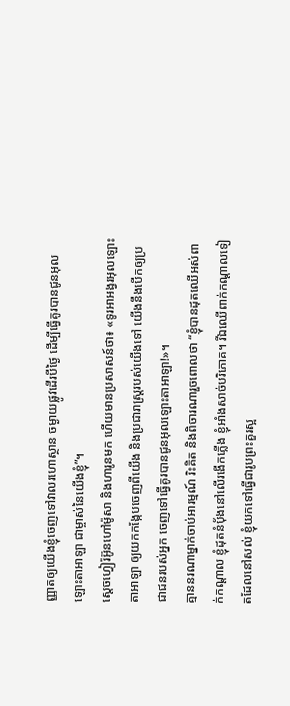ញ្ញាតឲ្យយើងខ្ញុំចេញទៅវាលរហោស្ថាន ចម្ងាយផ្លូវដើរបីថ្ងៃ ដើម្បីធ្វើគូរបានជូនអុលឡោះតាអាឡា ជាម្ចាស់នៃយើងខ្ញុំ”។
ស្តេចហ្វៀរ៉អ៊ូនហៅម៉ូសា និងហារូនមក ហើយមានប្រសាសន៍ថា៖ «ទូរអាអង្វរអុលឡោះតាអាឡា ឲ្យយកកង្កែបចេញពីយើង និងប្រជារាស្ត្ររបស់យើងទៅ យើងនឹងបើកឲ្យប្រជាជនរបស់អ្នក ចេញទៅធ្វើគូរបានជូនអុលឡោះតាអាឡា!»។
គ្មាននរណាម្នាក់ចាប់អារម្មណ៍ រិះគិត និងពិចារណារួចពោលថា “ខ្ញុំបានដុតឈើអស់ពាក់កណ្ដាល ខ្ញុំដុតនំបុ័ងនៅលើរងើកភ្លើង ខ្ញុំអាំងសាច់បរិភោគ។ រីឯឈើពាក់កណ្ដាលទៀតដែលនៅសល់ ខ្ញុំយកទៅធ្វើជារូបព្រះគួរស្អ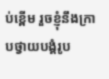ប់ខ្ពើម រួចខ្ញុំនឹងក្រាបថ្វាយបង្គំរូប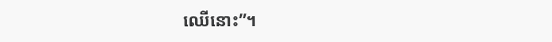ឈើនោះ”។